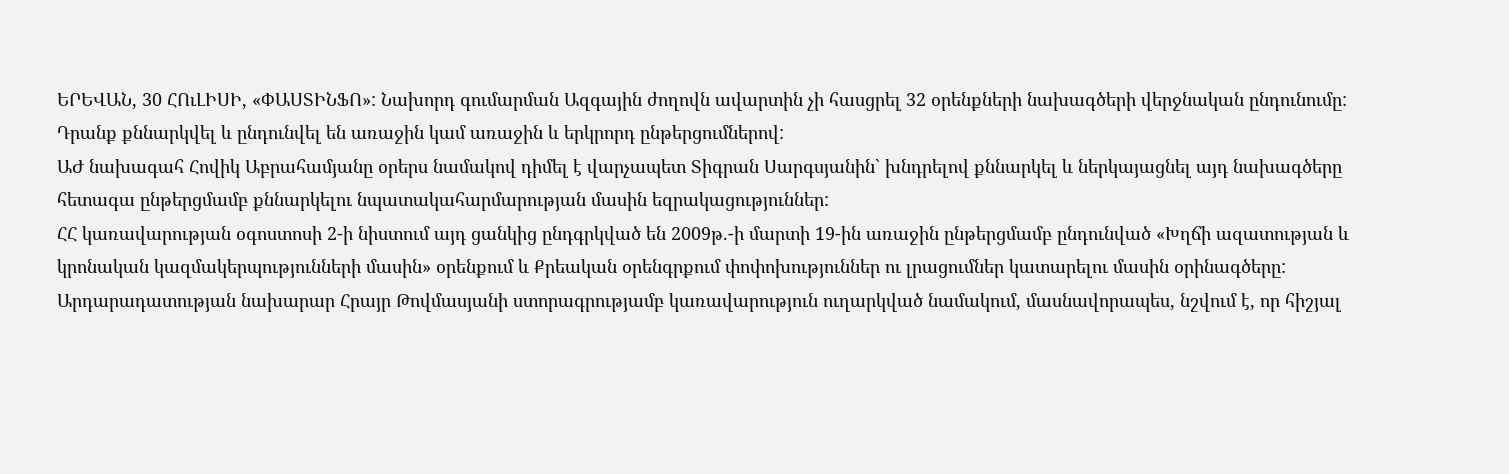ԵՐԵՎԱՆ, 30 ՀՈւԼԻՍԻ, «ՓԱՍՏԻՆՖՈ»: Նախորդ գումարման Ազգային ժողովն ավարտին չի հասցրել 32 օրենքների նախագծերի վերջնական ընդունումը: Դրանք քննարկվել և ընդունվել են առաջին կամ առաջին և երկրորդ ընթերցումներով:
ԱԺ նախագահ Հովիկ Աբրահամյանը օրերս նամակով դիմել է վարչապետ Տիգրան Սարգսյանին` խնդրելով քննարկել և ներկայացնել այդ նախագծերը հետագա ընթերցմամբ քննարկելու նպատակահարմարության մասին եզրակացություններ:
ՀՀ կառավարության օգոստոսի 2-ի նիստում այդ ցանկից ընդգրկված են 2009թ.-ի մարտի 19-ին առաջին ընթերցմամբ ընդունված «Խղճի ազատության և կրոնական կազմակերպությունների մասին» օրենքում և Քրեական օրենգրքում փոփոխություններ ու լրացումներ կատարելու մասին օրինագծերը:
Արդարադատության նախարար Հրայր Թովմասյանի ստորագրությամբ կառավարություն ուղարկված նամակում, մասնավորապես, նշվում է, որ հիշյալ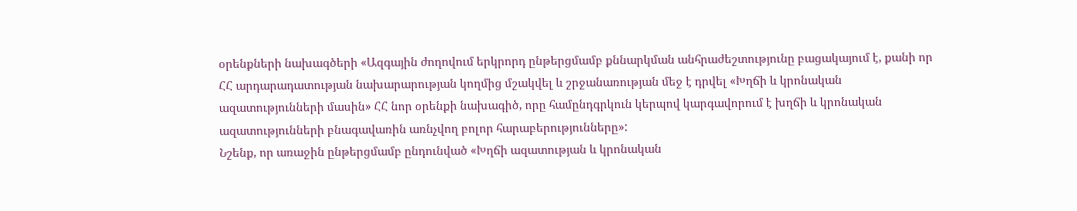օրենքների նախագծերի «Ազգային ժողովում երկրորդ ընթերցմամբ քննարկման անհրաժեշտությունը բացակայում է, քանի որ ՀՀ արդարադատության նախարարության կողմից մշակվել և շրջանառության մեջ է դրվել «Խղճի և կրոնական ազատությունների մասին» ՀՀ նոր օրենքի նախագիծ, որը համընդգրկուն կերպով կարգավորում է խղճի և կրոնական ազատությունների բնագավառին առնչվող բոլոր հարաբերությունները»:
Նշենք, որ առաջին ընթերցմամբ ընդունված «Խղճի ազատության և կրոնական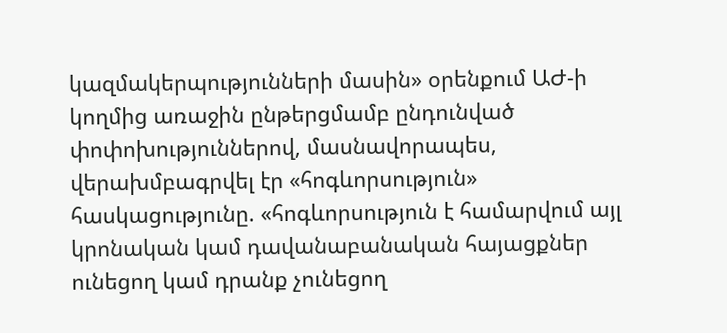կազմակերպությունների մասին» օրենքում ԱԺ-ի կողմից առաջին ընթերցմամբ ընդունված փոփոխություններով, մասնավորապես, վերախմբագրվել էր «հոգևորսություն» հասկացությունը. «հոգևորսություն է համարվում այլ կրոնական կամ դավանաբանական հայացքներ ունեցող կամ դրանք չունեցող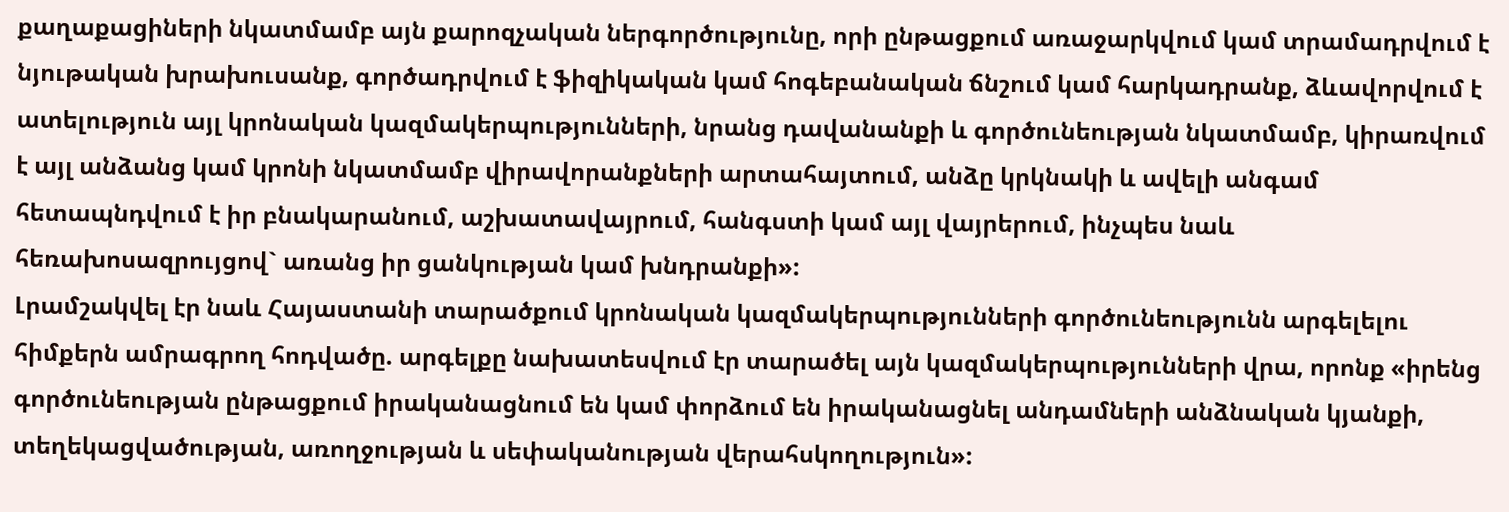քաղաքացիների նկատմամբ այն քարոզչական ներգործությունը, որի ընթացքում առաջարկվում կամ տրամադրվում է նյութական խրախուսանք, գործադրվում է ֆիզիկական կամ հոգեբանական ճնշում կամ հարկադրանք, ձևավորվում է ատելություն այլ կրոնական կազմակերպությունների, նրանց դավանանքի և գործունեության նկատմամբ, կիրառվում է այլ անձանց կամ կրոնի նկատմամբ վիրավորանքների արտահայտում, անձը կրկնակի և ավելի անգամ հետապնդվում է իր բնակարանում, աշխատավայրում, հանգստի կամ այլ վայրերում, ինչպես նաև հեռախոսազրույցով` առանց իր ցանկության կամ խնդրանքի»:
Լրամշակվել էր նաև Հայաստանի տարածքում կրոնական կազմակերպությունների գործունեությունն արգելելու հիմքերն ամրագրող հոդվածը. արգելքը նախատեսվում էր տարածել այն կազմակերպությունների վրա, որոնք «իրենց գործունեության ընթացքում իրականացնում են կամ փորձում են իրականացնել անդամների անձնական կյանքի, տեղեկացվածության, առողջության և սեփականության վերահսկողություն»: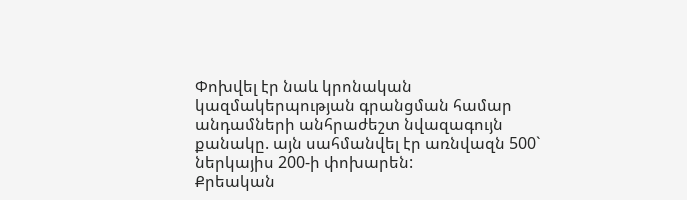Փոխվել էր նաև կրոնական կազմակերպության գրանցման համար անդամների անհրաժեշտ նվազագույն քանակը. այն սահմանվել էր առնվազն 500` ներկայիս 200-ի փոխարեն:
Քրեական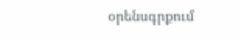օրենսգրքում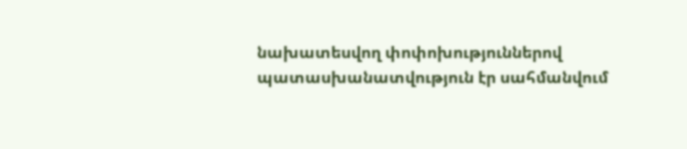նախատեսվող փոփոխություններով պատասխանատվություն էր սահմանվում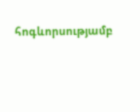հոգևորսությամբ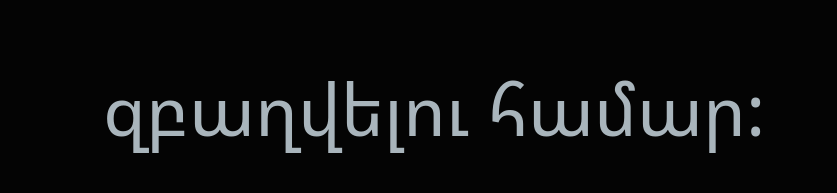զբաղվելու համար: